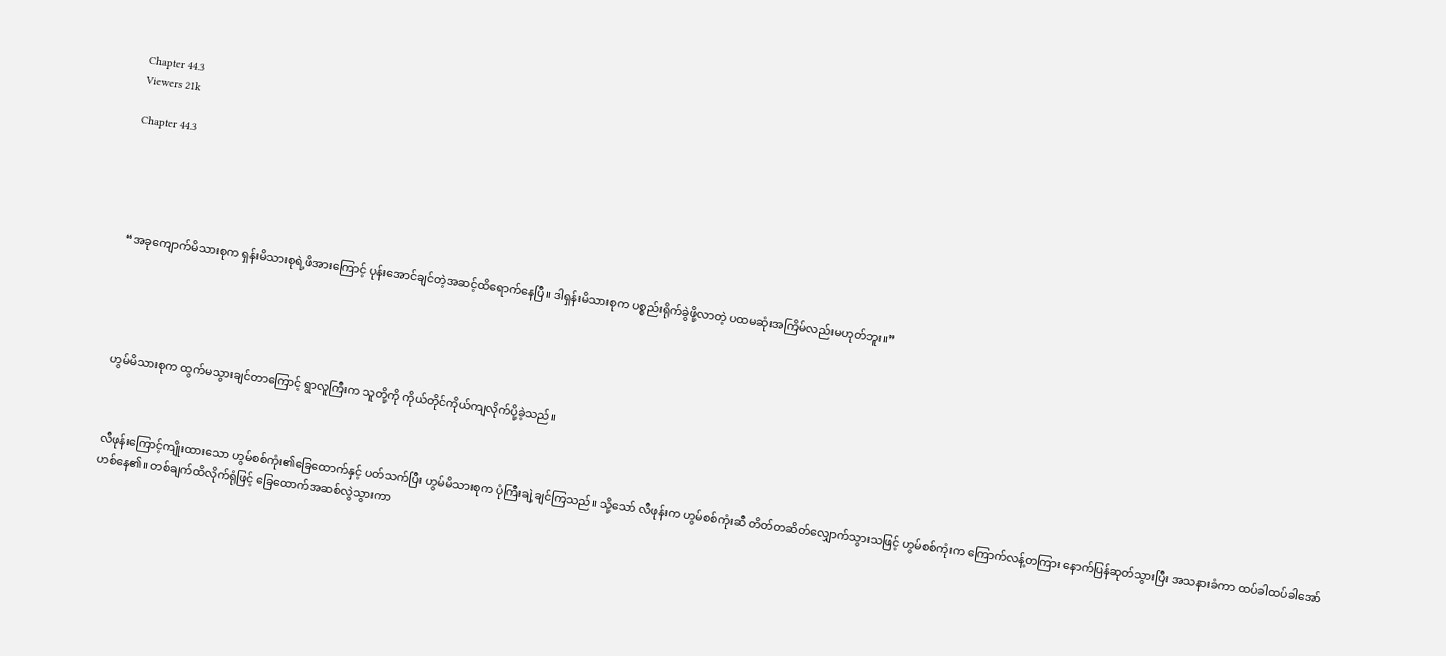Chapter 44.3
Viewers 21k

Chapter 44.3





“အခုကျောက်မိသားစုက ရှန်းမိသားစုရဲ့ဖိအားကြောင့် ပုန်းအောင်ချင်တဲ့အဆင့်ထိရောက်နေပြီ။ ဒါရှန်းမိသားစုက ပစ္စည်းရိုက်ခွဲဖို့လာတဲ့ ပထမဆုံးအကြိမ်လည်းမဟုတ်ဘူး။”





ဟွမ်မိသားစုက ထွက်မသွားချင်တာကြောင့် ရွာလူကြီးက သူတို့ကို ကိုယ်တိုင်ကိုယ်ကျလိုက်ပို့ခဲ့သည်။



လီဖုန်းကြောင့်ကျိုးထားသော ဟွမ်စစ်ကုံး၏ခြေထောက်နှင့် ပတ်သက်ပြီး ဟွမ်မိသားစုက ပုံကြီးချဲ့ချင်ကြသည်။ သို့သော် လီဖုန်းက ဟွမ်စစ်ကုံးဆီ တိတ်တဆိတ်လျှောက်သွားသဖြင့် ဟွမ်စစ်ကုံးက ကြောက်လန့်တကြား နောက်ပြန်ဆုတ်သွားပြီး အသနားခံကာ ထပ်ခါထပ်ခါအော်ဟစ်နေ၏။ တစ်ချက်ထိလိုက်ရုံဖြင့် ခြေထောက်အဆစ်လွဲသွားကာ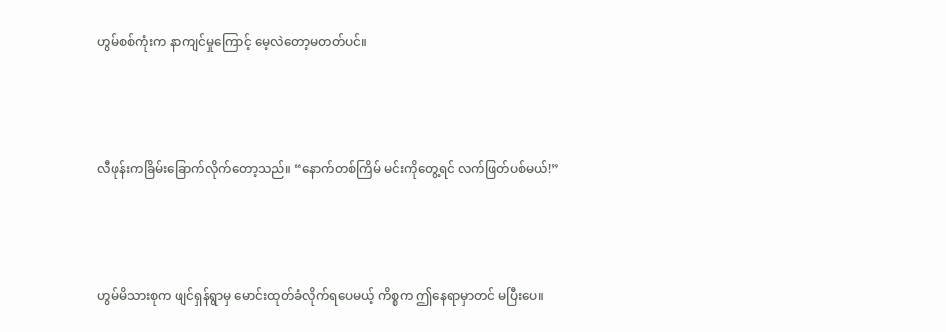ဟွမ်စစ်ကုံးက နာကျင်မှုကြောင့် မေ့လဲတော့မတတ်ပင်။



လီဖုန်းကခြိမ်းခြောက်လိုက်တော့သည်။ “နောက်တစ်ကြိမ် မင်းကိုတွေ့ရင် လက်ဖြတ်ပစ်မယ်!”



ဟွမ်မိသားစုက ဖျင်ရှန်ရွာမှ မောင်းထုတ်ခံလိုက်ရပေမယ့် ကိစ္စက ဤနေရာမှာတင် မပြီးပေ။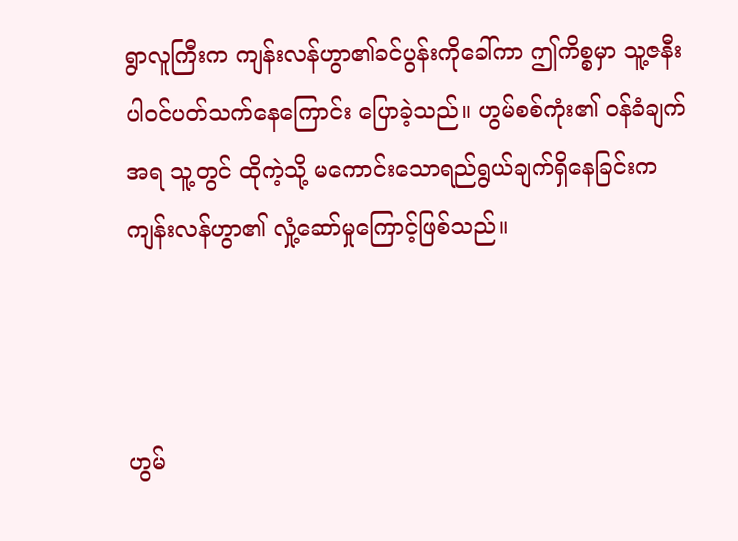ရွာလူကြီးက ကျန်းလန်ဟွာ၏ခင်ပွန်းကိုခေါ်ကာ ဤကိစ္စမှာ သူ့ဇနီးပါဝင်ပတ်သက်နေကြောင်း ပြောခဲ့သည်။ ဟွမ်စစ်ကုံး၏ ဝန်ခံချက်အရ သူ့တွင် ထိုကဲ့သို့ မကောင်းသောရည်ရွယ်ချက်ရှိနေခြင်းက ကျန်းလန်ဟွာ၏ လှုံ့ဆော်မှုကြောင့်ဖြစ်သည်။



ဟွမ်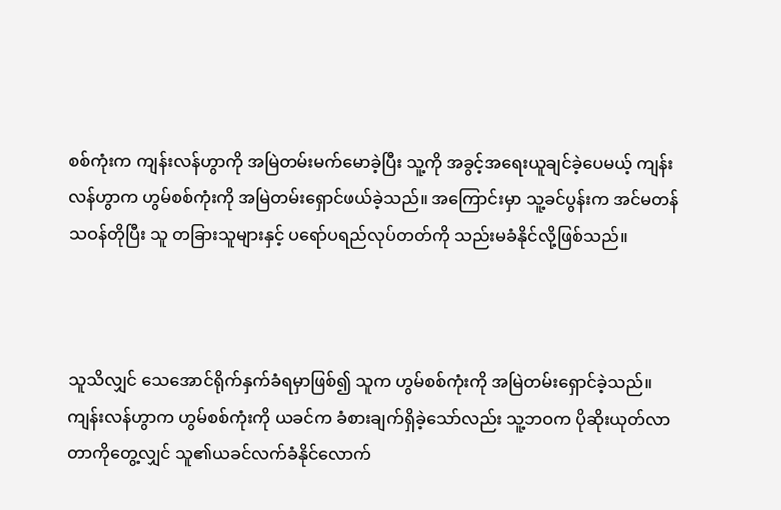စစ်ကုံးက ကျန်းလန်ဟွာကို အမြဲတမ်းမက်မောခဲ့ပြီး သူ့ကို အခွင့်အရေးယူချင်ခဲ့ပေမယ့် ကျန်းလန်ဟွာက ဟွမ်စစ်ကုံးကို အမြဲတမ်းရှောင်ဖယ်ခဲ့သည်။ အကြောင်းမှာ သူ့ခင်ပွန်းက အင်မတန်သဝန်တိုပြီး သူ တခြားသူများနှင့် ပရော်ပရည်လုပ်တတ်ကို သည်းမခံနိုင်လို့ဖြစ်သည်။



သူသိလျှင် သေအောင်ရိုက်နှက်ခံရမှာဖြစ်၍ သူက ဟွမ်စစ်ကုံးကို အမြဲတမ်းရှောင်ခဲ့သည်။ ကျန်းလန်ဟွာက ဟွမ်စစ်ကုံးကို ယခင်က ခံစားချက်ရှိခဲ့သော်လည်း သူ့ဘဝက ပိုဆိုးယုတ်လာတာကိုတွေ့လျှင် သူ၏ယခင်လက်ခံနိုင်လောက်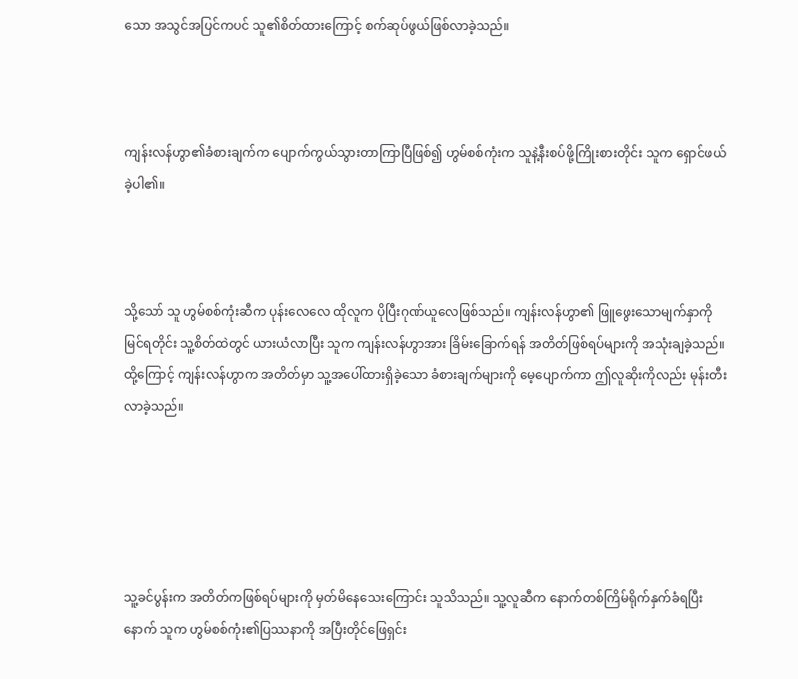သော အသွင်အပြင်ကပင် သူ၏စိတ်ထားကြောင့် စက်ဆုပ်ဖွယ်ဖြစ်လာခဲ့သည်။



ကျန်းလန်ဟွာ၏ခံစားချက်က ပျောက်ကွယ်သွားတာကြာပြီဖြစ်၍ ဟွမ်စစ်ကုံးက သူနဲ့နီးစပ်ဖို့ကြိုးစားတိုင်း သူက ရှောင်ဖယ်ခဲ့ပါ၏။



သို့သော် သူ ဟွမ်စစ်ကုံးဆီက ပုန်းလေလေ ထိုလူက ပိုပြီးဂုဏ်ယူလေဖြစ်သည်။ ကျန်းလန်ဟွာ၏ ဖြူဖွေးသောမျက်နှာကိုမြင်ရတိုင်း သူ့စိတ်ထဲတွင် ယားယံလာပြီး သူက ကျန်းလန်ဟွာအား ခြိမ်းခြောက်ရန် အတိတ်ဖြစ်ရပ်များကို အသုံးချခဲ့သည်။ ထို့ကြောင့် ကျန်းလန်ဟွာက အတိတ်မှာ သူ့အပေါ်ထားရှိခဲ့သော ခံစားချက်များကို မေ့ပျောက်ကာ ဤလူဆိုးကိုလည်း မုန်းတီးလာခဲ့သည်။





သူ့ခင်ပွန်းက အတိတ်ကဖြစ်ရပ်များကို မှတ်မိနေသေးကြောင်း သူသိသည်။ သူ့လူဆီက နောက်တစ်ကြိမ်ရိုက်နှက်ခံရပြီးနောက် သူက ဟွမ်စစ်ကုံး၏ပြဿနာကို အပြီးတိုင်ဖြေရှင်း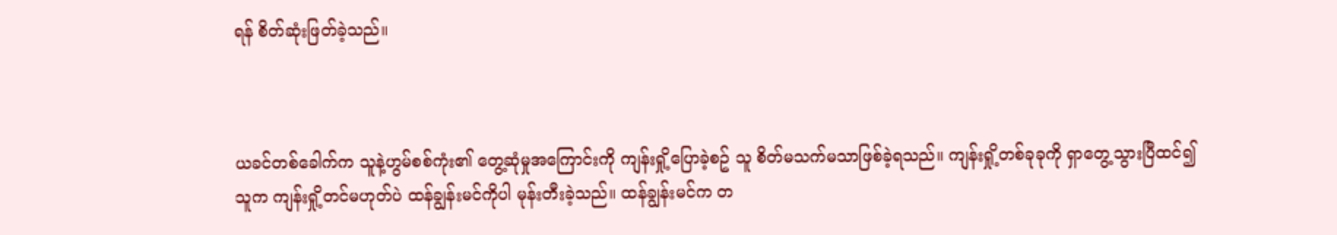ရန် စိတ်ဆုံးဖြတ်ခဲ့သည်။



ယခင်တစ်ခေါက်က သူနဲ့ဟွမ်စစ်ကုံး၏ တွေ့ဆုံမှုအကြောင်းကို ကျန်းရှို့ပြောခဲ့စဥ် သူ စိတ်မသက်မသာဖြစ်ခဲ့ရသည်။ ကျန်းရှို့တစ်ခုခုကို ရှာတွေ့သွားပြီထင်၍ သူက ကျန်းရှို့တင်မဟုတ်ပဲ ထန်ချွန်းမင်ကိုပါ မုန်းတီးခဲ့သည်။ ထန်ချွန်းမင်က တ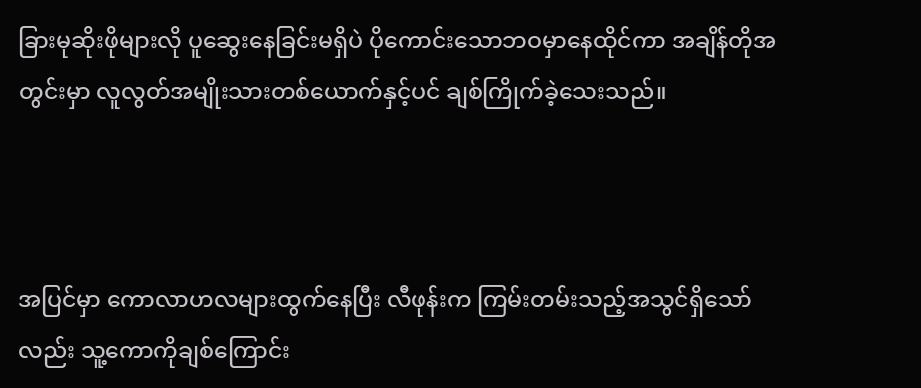ခြားမုဆိုးဖိုများလို ပူဆွေးနေခြင်းမရှိပဲ ပိုကောင်းသောဘဝမှာနေထိုင်ကာ အချိန်တိုအတွင်းမှာ လူလွတ်အမျိုးသားတစ်ယောက်နှင့်ပင် ချစ်ကြိုက်ခဲ့သေးသည်။



အပြင်မှာ ကောလာဟလများထွက်နေပြီး လီဖုန်းက ကြမ်းတမ်းသည့်အသွင်ရှိသော်လည်း သူ့ကောကိုချစ်ကြောင်း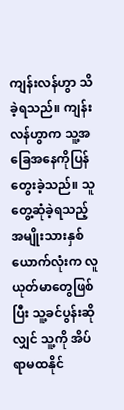ကျန်းလန်ဟွာ သိခဲ့ရသည်။ ကျန်းလန်ဟွာက သူ့အခြေအနေကိုပြန်တွေးခဲ့သည်။ သူတွေ့ဆုံခဲ့ရသည့် အမျိုးသားနှစ်ယောက်လုံးက လူယုတ်မာတွေဖြစ်ပြီး သူ့ခင်ပွန်းဆိုလျှင် သူ့ကို အိပ်ရာမထနိုင်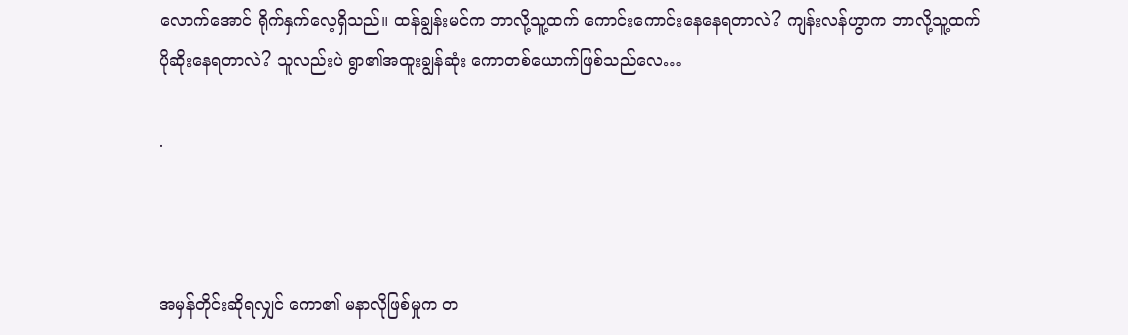လောက်အောင် ရိုက်နှက်လေ့ရှိသည်။ ထန်ချွန်းမင်က ဘာလို့သူ့ထက် ကောင်းကောင်းနေနေရတာလဲ? ကျန်းလန်ဟွာက ဘာလို့သူ့ထက်ပိုဆိုးနေရတာလဲ? သူလည်းပဲ ရွာ၏အထူးချွန်ဆုံး ကောတစ်ယောက်ဖြစ်သည်လေ…

.



အမှန်တိုင်းဆိုရလျှင် ကော၏ မနာလိုဖြစ်မှုက တ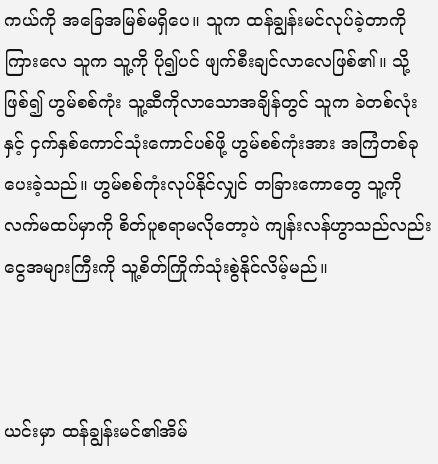ကယ်ကို အခြေအမြစ်မရှိပေ။ သူက ထန်ချွန်းမင်လုပ်ခဲ့တာကိုကြားလေ သူက သူ့ကို ပို၍ပင် ဖျက်စီးချင်လာလေဖြစ်၏။ သို့ဖြစ်၍ ဟွမ်စစ်ကုံး သူ့ဆီကိုလာသောအချိန်တွင် သူက ခဲတစ်လုံးနှင့် ငှက်နှစ်ကောင်သုံးကောင်ပစ်ဖို့ ဟွမ်စစ်ကုံးအား အကြံတစ်ခုပေးခဲ့သည်။ ဟွမ်စစ်ကုံးလုပ်နိုင်လျှင် တခြားကောတွေ သူ့ကိုလက်မထပ်မှာကို စိတ်ပူစရာမလိုတော့ပဲ ကျန်းလန်ဟွာသည်လည်း ငွေအများကြီးကို သူ့စိတ်ကြိုက်သုံးစွဲနိုင်လိမ့်မည်။



ယင်းမှာ ထန်ချွန်းမင်၏အိမ်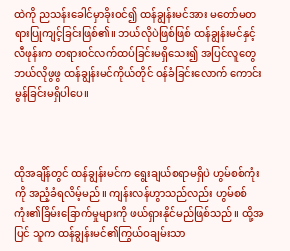ထဲကို ညသန်းခေါင်မှာခိုးဝင်၍ ထန်ချွန်းမင်အား မတော်မတရားပြုကျင့်ခြင်းဖြစ်၏။ ဘယ်လိုပဲဖြစ်ဖြစ် ထန်ချွန်းမင်နှင့် လီဖုန်းက တရားဝင်လက်ထပ်ခြင်းမရှိသေး၍ အပြင်လူတွေ ဘယ်လိုဖွဖွ ထန်ချွန်းမင်ကိုယ်တိုင် ဝန်ခံခြင်းလောက် ကောင်းမွန်ခြင်းမရှိပါပေ။



ထိုအချိန်တွင် ထန်ချွန်းမင်က ရွေးချယ်စရာမရှိပဲ ဟွမ်စစ်ကုံးကို အညံ့ခံရလိမ့်မည်။ ကျန်းလန်ဟွာသည်လည်း ဟွမ်စစ်ကုံး၏ခြိမ်းခြောက်မှုများကို ဖယ်ရှားနိုင်မည်ဖြစ်သည်။ ထို့အပြင် သူက ထန်ချွန်းမင်၏ကြွယ်ဝချမ်းသာ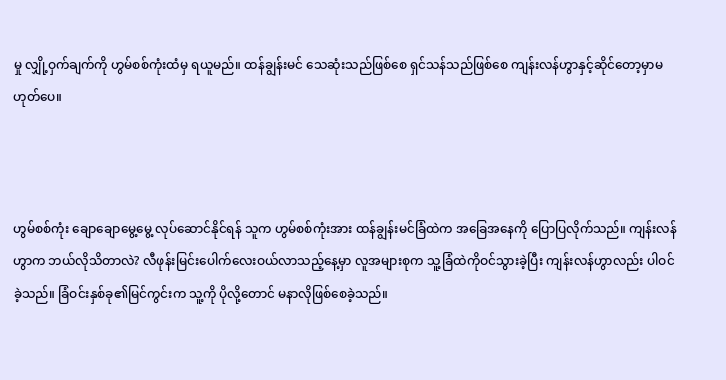မှု လျှို့ဝှက်ချက်ကို ဟွမ်စစ်ကုံးထံမှ ရယူမည်။ ထန်ချွန်းမင် သေဆုံးသည်ဖြစ်စေ ရှင်သန်သည်ဖြစ်စေ ကျန်းလန်ဟွာနှင့်ဆိုင်တော့မှာမဟုတ်ပေ။



ဟွမ်စစ်ကုံး ချောချောမွေ့မွေ့ လုပ်ဆောင်နိုင်ရန် သူက ဟွမ်စစ်ကုံးအား ထန်ချွန်းမင်ခြံထဲက အခြေအနေကို ပြောပြလိုက်သည်။ ကျန်းလန်ဟွာက ဘယ်လိုသိတာလဲ? လီဖုန်းမြင်းပေါက်လေးဝယ်လာသည့်နေ့မှာ လူအများစုက သူ့ခြံထဲကိုဝင်သွားခဲ့ပြီး ကျန်းလန်ဟွာလည်း ပါဝင်ခဲ့သည်။ ခြံဝင်းနှစ်ခု၏မြင်ကွင်းက သူ့ကို ပိုလို့တောင် မနာလိုဖြစ်စေခဲ့သည်။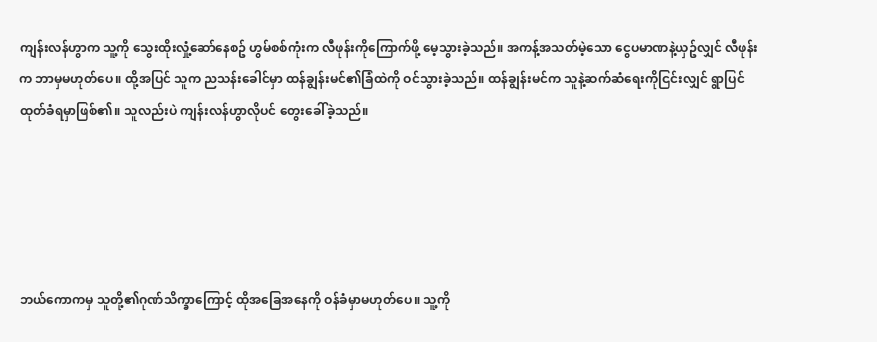ကျန်းလန်ဟွာက သူ့ကို သွေးထိုးလှုံ့ဆော်နေစဥ် ဟွမ်စစ်ကုံးက လီဖုန်းကိုကြောက်ဖို့ မေ့သွားခဲ့သည်။ အကန့်အသတ်မဲ့သော ငွေပမာဏနဲ့ယှဥ်လျှင် လီဖုန်းက ဘာမှမဟုတ်ပေ။ ထို့အပြင် သူက ညသန်းခေါင်မှာ ထန်ချွန်းမင်၏ခြံထဲကို ဝင်သွားခဲ့သည်။ ထန်ချွန်းမင်က သူနဲ့ဆက်ဆံရေးကိုငြင်းလျှင် ရွာပြင်ထုတ်ခံရမှာဖြစ်၏။ သူလည်းပဲ ကျန်းလန်ဟွာလိုပင် တွေးခေါ်ခဲ့သည်။





ဘယ်ကောကမှ သူတို့၏ဂုဏ်သိက္ခာကြောင့် ထိုအခြေအနေကို ဝန်ခံမှာမဟုတ်ပေ။ သူ့ကို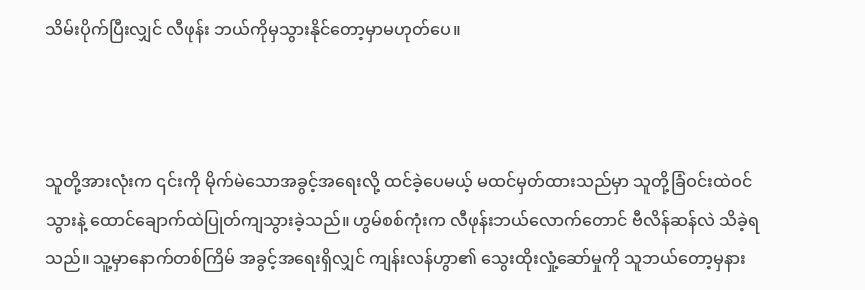သိမ်းပိုက်ပြီးလျှင် လီဖုန်း ဘယ်ကိုမှသွားနိုင်တော့မှာမဟုတ်ပေ။



သူတို့အားလုံးက ၎င်းကို မိုက်မဲသောအခွင့်အရေးလို့ ထင်ခဲ့ပေမယ့် မထင်မှတ်ထားသည်မှာ သူတို့ခြံဝင်းထဲဝင်သွားနဲ့ ထောင်ချောက်ထဲပြုတ်ကျသွားခဲ့သည်။ ဟွမ်စစ်ကုံးက လီဖုန်းဘယ်လောက်တောင် ဗီလိန်ဆန်လဲ သိခဲ့ရသည်။ သူ့မှာနောက်တစ်ကြိမ် အခွင့်အရေးရှိလျှင် ကျန်းလန်ဟွာ၏ သွေးထိုးလှုံ့ဆော်မှုကို သူဘယ်တော့မှနား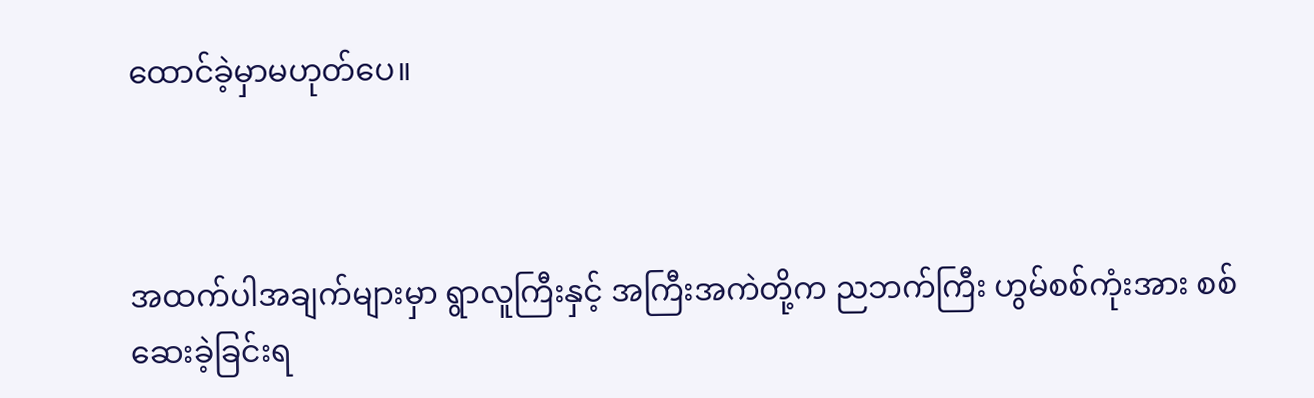ထောင်ခဲ့မှာမဟုတ်ပေ။



အထက်ပါအချက်များမှာ ရွာလူကြီးနှင့် အကြီးအကဲတို့က ညဘက်ကြီး ဟွမ်စစ်ကုံးအား စစ်ဆေးခဲ့ခြင်းရ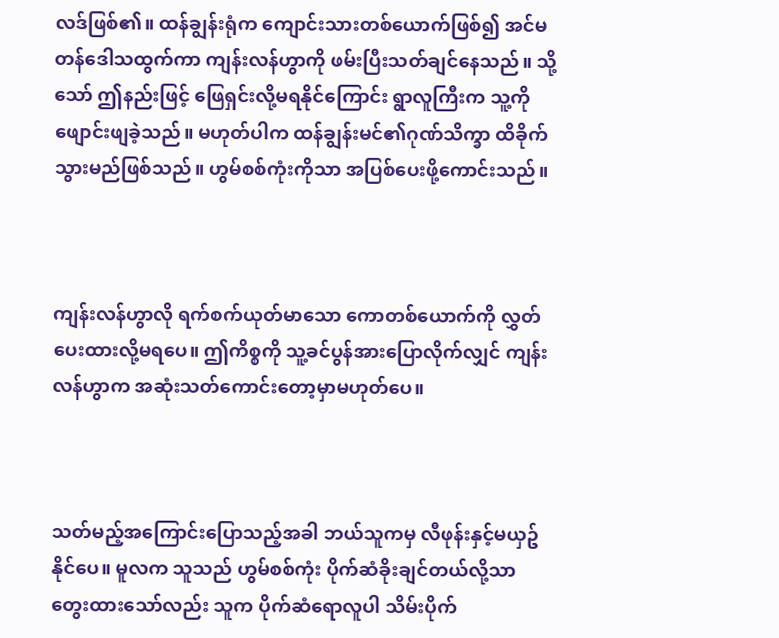လဒ်ဖြစ်၏။ ထန်ချွန်းရုံက ကျောင်းသားတစ်ယောက်ဖြစ်၍ အင်မတန်ဒေါသထွက်ကာ ကျန်းလန်ဟွာကို ဖမ်းပြီးသတ်ချင်နေသည်။ သို့သော် ဤနည်းဖြင့် ဖြေရှင်းလို့မရနိုင်ကြောင်း ရွာလူကြီးက သူ့ကို ဖျောင်းဖျခဲ့သည်။ မဟုတ်ပါက ထန်ချွန်းမင်၏ဂုဏ်သိက္ခာ ထိခိုက်သွားမည်ဖြစ်သည်။ ဟွမ်စစ်ကုံးကိုသာ အပြစ်ပေးဖို့ကောင်းသည်။



ကျန်းလန်ဟွာလို ရက်စက်ယုတ်မာသော ကောတစ်ယောက်ကို လွှတ်ပေးထားလို့မရပေ။ ဤကိစ္စကို သူ့ခင်ပွန်အားပြောလိုက်လျှင် ကျန်းလန်ဟွာက အဆုံးသတ်ကောင်းတော့မှာမဟုတ်ပေ။



သတ်မည့်အကြောင်းပြောသည့်အခါ ဘယ်သူကမှ လီဖုန်းနှင့်မယှဥ်နိုင်ပေ။ မူလက သူသည် ဟွမ်စစ်ကုံး ပိုက်ဆံခိုးချင်တယ်လို့သာ တွေးထားသော်လည်း သူက ပိုက်ဆံရောလူပါ သိမ်းပိုက်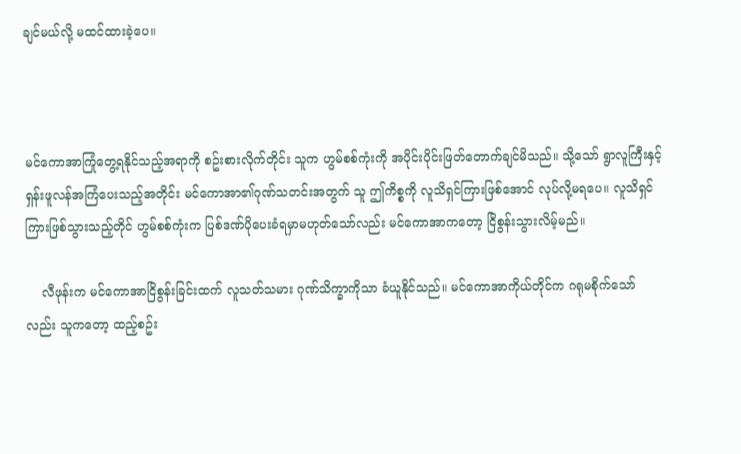ချင်မယ်လို့ မထင်ထားခဲ့ပေ။



မင်ကောအာကြုံတွေ့ရနိုင်သည့်အရာကို စဥ်းစားလိုက်တိုင်း သူက ဟွမ်စစ်ကုံးကို အပိုင်းပိုင်းဖြတ်တောက်ချင်မိသည်။ သို့သော် ရွာလူကြီးနှင့် ရှန်းဖူလန်အကြံပေးသည့်အတိုင်း မင်ကောအာ၏ဂုဏ်သတင်းအတွက် သူ ဤကိစ္စကို လူသိရှင်ကြားဖြစ်အောင် လုပ်လို့မရပေ။ လူသိရှင်ကြားဖြစ်သွားသည့်တိုင် ဟွမ်စစ်ကုံးက ပြစ်ဒဏ်ပိုပေးခံရမှာမဟုတ်သော်လည်း မင်ကောအာကတော့ ငြိစွန်းသွားလိမ့်မည်။

    လီဖုန်းက မင်ကောအာငြိစွန်းခြင်းထက် လူသတ်သမား ဂုဏ်သိက္ခာကိုသာ ခံယူနိုင်သည်။ မင်ကောအာကိုယ်တိုင်က ဂရုမစိုက်သော်လည်း သူကတော့ ထည့်စဥ်း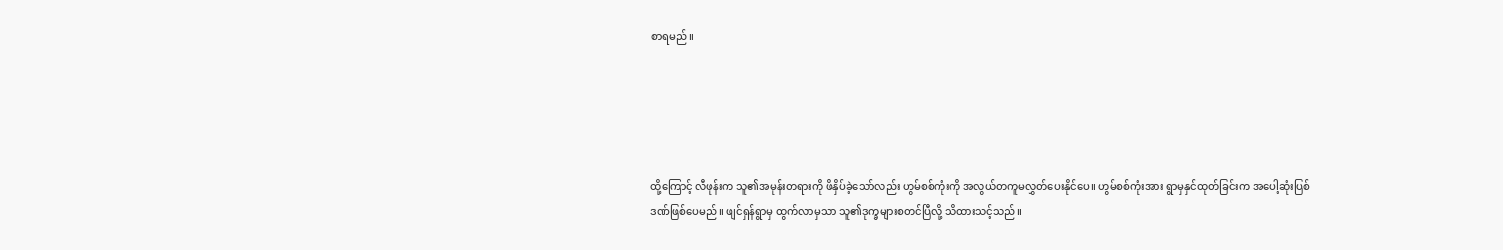စာရမည်။





ထို့ကြောင့် လီဖုန်းက သူ၏အမုန်းတရားကို ဖိနှိပ်ခဲ့သော်လည်း ဟွမ်စစ်ကုံးကို အလွယ်တကူမလွှတ်ပေးနိုင်ပေ။ ဟွမ်စစ်ကုံးအား ရွာမှနှင်ထုတ်ခြင်းက အပေါ့ဆုံးပြစ်ဒဏ်ဖြစ်ပေမည်။ ဖျင်ရှန်ရွာမှ ထွက်လာမှသာ သူ၏ဒုက္ခများစတင်ပြီလို့ သိထားသင့်သည်။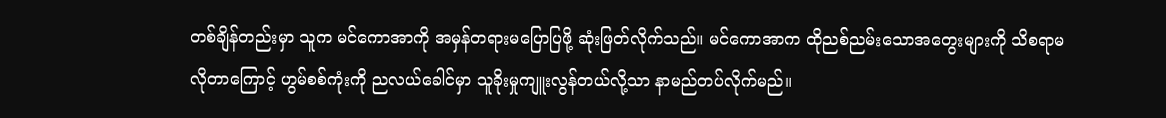တစ်ချိန်တည်းမှာ သူက မင်ကောအာကို အမှန်တရားမပြောပြဖို့ ဆုံးဖြတ်လိုက်သည်။ မင်ကောအာက ထိုညစ်ညမ်းသောအတွေးများကို သိစရာမလိုတာကြောင့် ဟွမ်စစ်ကုံးကို ညလယ်ခေါင်မှာ သူခိုးမှုကျူးလွန်တယ်လို့သာ နာမည်တပ်လိုက်မည်။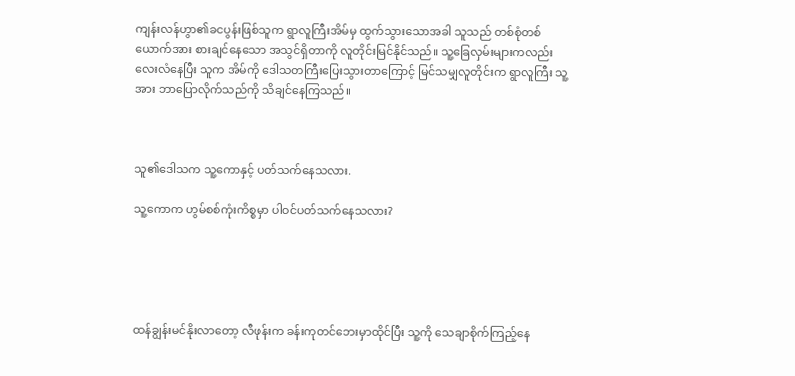ကျန်းလန်ဟွာ၏ခငပွန်းဖြစ်သူက ရွာလူကြီးအိမ်မှ ထွက်သွားသောအခါ သူသည် တစ်စုံတစ်ယောက်အား စားချင်နေသော အသွင်ရှိတာကို လူတိုင်းမြင်နိုင်သည်။ သူ့ခြေလှမ်းများကလည်း လေးလံနေပြီး သူက အိမ်ကို ဒေါသတကြီးပြေးသွားတာကြောင့် မြင်သမျှလူတိုင်းက ရွာလူကြီး သူ့အား ဘာပြောလိုက်သည်ကို သိချင်နေကြသည်။



သူ၏ဒေါသက သူ့ကောနှင့် ပတ်သက်နေသလား.

သူ့ကောက ဟွမ်စစ်ကုံးကိစ္စမှာ ပါဝင်ပတ်သက်နေသလား?





ထန်ချွန်းမင်နိုးလာတော့ လီဖုန်းက ခန်းကုတင်ဘေးမှာထိုင်ပြီး သူ့ကို သေချာစိုက်ကြည့်နေ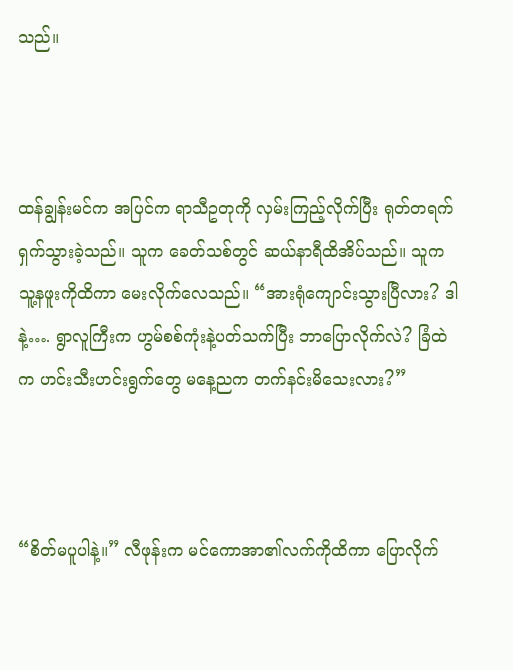သည်။



ထန်ချွန်းမင်က အပြင်က ရာသီဥတုကို လှမ်းကြည့်လိုက်ပြီး ရုတ်တရက်ရှက်သွားခဲ့သည်။ သူက ခေတ်သစ်တွင် ဆယ်နာရီထိအိပ်သည်။ သူက သူ့နဖူးကိုထိကာ မေးလိုက်လေသည်။ “အားရုံကျောင်းသွားပြီလား? ဒါနဲ့…. ရွာလူကြီးက ဟွမ်စစ်ကုံးနဲ့ပတ်သက်ပြီး ဘာပြောလိုက်လဲ? ခြံထဲက ဟင်းသီးဟင်းရွက်တွေ မနေ့ညက တက်နင်းမိသေးလား?”



“စိတ်မပူပါနဲ့။” လီဖုန်းက မင်ကောအာ၏လက်ကိုထိကာ ပြောလိုက်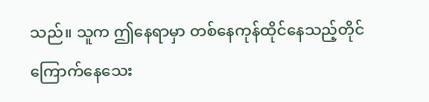သည်။ သူက ဤနေရာမှာ တစ်နေကုန်ထိုင်နေသည့်တိုင် ကြောက်နေသေး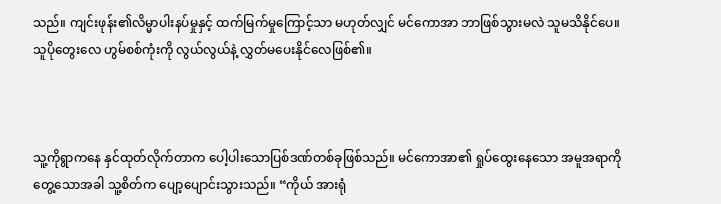သည်။ ကျင်းဖုန်း၏လိမ္မာပါးနပ်မှုနှင့် ထက်မြက်မှုကြောင့်သာ မဟုတ်လျှင် မင်ကောအာ ဘာဖြစ်သွားမလဲ သူမသိနိုင်ပေ။ သူပိုတွေးလေ ဟွမ်စစ်ကုံးကို လွယ်လွယ်နဲ့ လွှတ်မပေးနိုင်လေဖြစ်၏။



သူ့ကိုရွာကနေ နှင်ထုတ်လိုက်တာက ပေါ့ပါးသောပြစ်ဒဏ်တစ်ခုဖြစ်သည်။ မင်ကောအာ၏ ရှုပ်ထွေးနေသော အမူအရာကိုတွေ့သောအခါ သူ့စိတ်က ပျော့ပျောင်းသွားသည်။ “ကိုယ် အားရုံ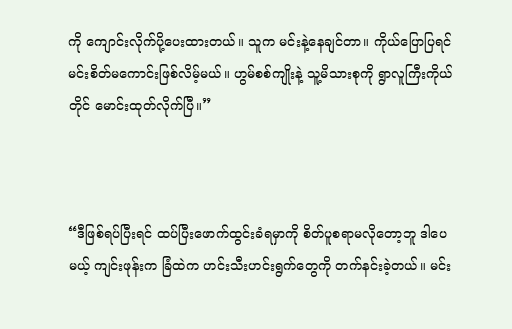ကို ကျောင်းလိုက်ပို့ပေးထားတယ်။ သူက မင်းနဲ့နေချင်တာ။ ကိုယ်ပြောပြရင် မင်းစိတ်မကောင်းဖြစ်လိမ့်မယ်။ ဟွမ်စစ်ကျိုးနဲ့ သူ့မိသားစုကို ရွာလူကြီးကိုယ်တိုင် မောင်းထုတ်လိုက်ပြီ။”



“ဒီဖြစ်ရပ်ပြီးရင် ထပ်ပြီးဖောက်ထွင်းခံရမှာကို စိတ်ပူစရာမလိုတော့ဘူ ဒါပေမယ့် ကျင်းဖုန်းက ခြံထဲက ဟင်းသီးဟင်းရွက်တွေကို တက်နင်းခဲ့တယ်။ မင်း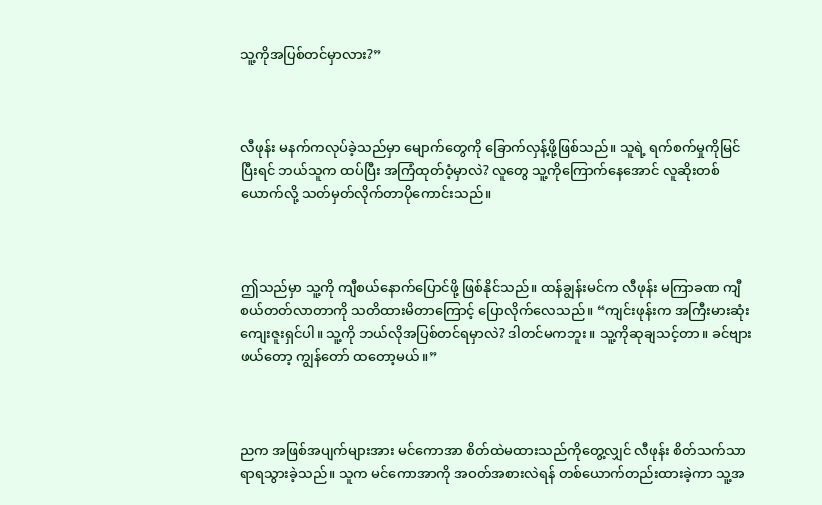သူ့ကိုအပြစ်တင်မှာလား?”



လီဖုန်း မနက်ကလုပ်ခဲ့သည်မှာ မျောက်တွေကို ခြောက်လှန့်ဖို့ဖြစ်သည်။ သူရဲ့ ရက်စက်မှုကိုမြင်ပြီးရင် ဘယ်သူက ထပ်ပြီး အကြံထုတ်ဝံ့မှာလဲ? လူတွေ သူ့ကိုကြောက်နေအောင် လူဆိုးတစ်ယောက်လို့ သတ်မှတ်လိုက်တာပိုကောင်းသည်။



ဤသည်မှာ သူ့ကို ကျီစယ်နောက်ပြောင်ဖို့ ဖြစ်နိုင်သည်။ ထန်ချွန်းမင်က လီဖုန်း မကြာခဏ ကျီစယ်တတ်လာတာကို သတိထားမိတာကြောင့် ပြောလိုက်လေသည်။ “ကျင်းဖုန်းက အကြီးမားဆုံးကျေးဇူးရှင်ပါ။ သူ့ကို ဘယ်လိုအပြစ်တင်ရမှာလဲ? ဒါတင်မကဘူး။ သူ့ကိုဆုချသင့်တာ။ ခင်ဗျားဖယ်တော့ ကျွန်တော် ထတော့မယ်။”



ညက အဖြစ်အပျက်များအား မင်ကောအာ စိတ်ထဲမထားသည်ကိုတွေ့လျှင် လီဖုန်း စိတ်သက်သာရာရသွားခဲ့သည်။ သူက မင်ကောအာကို အဝတ်အစားလဲရန် တစ်ယောက်တည်းထားခဲ့ကာ သူ့အ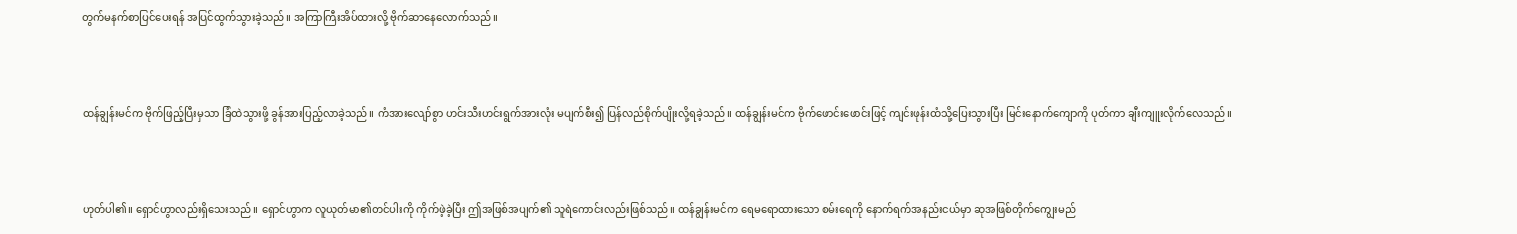တွက်မနက်စာပြင်ပေးရန် အပြင်ထွက်သွားခဲ့သည်။ အကြာကြီးအိပ်ထားလို့ ဗိုက်ဆာနေလောက်သည်။



ထန်ချွန်းမင်က ဗိုက်ဖြည့်ပြီးမှသာ ခြံထဲသွားဖို့ ခွန်အားပြည့်လာခဲ့သည်။ ကံအားလျော်စွာ ဟင်းသီးဟင်းရွက်အားလုံး မပျက်စီး၍ ပြန်လည်စိုက်ပျိုးလို့ရခဲ့သည်။ ထန်ချွန်းမင်က ဗိုက်ဖောင်းဖောင်းဖြင့် ကျင်းဖုန်းထံသို့ပြေးသွားပြီး မြင်းနောက်ကျောကို ပုတ်ကာ ချီးကျူးလိုက်လေသည်။



ဟုတ်ပါ၏။ ရှောင်ဟွာလည်းရှိသေးသည်။ ရှောင်ဟွာက လူယုတ်မာ၏တင်ပါးကို ကိုက်ဖဲ့ခဲ့ပြီး ဤအဖြစ်အပျက်၏ သူရဲကောင်းလည်းဖြစ်သည်။ ထန်ချွန်းမင်က ရေမရောထားသော စမ်းရေကို နောက်ရက်အနည်းငယ်မှာ ဆုအဖြစ်တိုက်ကျွေးမည်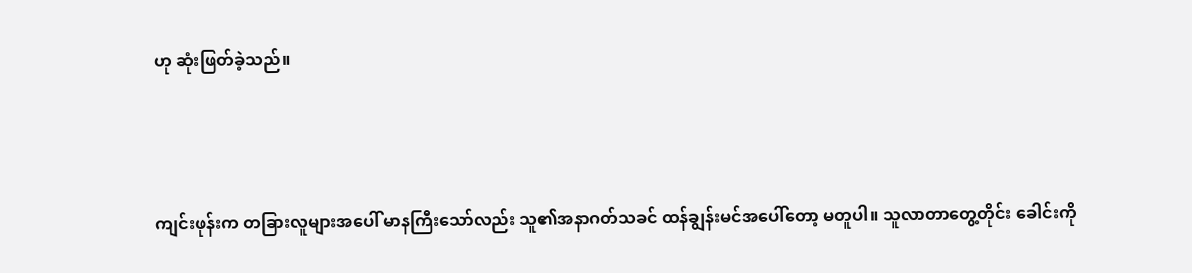ဟု ဆုံးဖြတ်ခဲ့သည်။



ကျင်းဖုန်းက တခြားလူများအပေါ် မာနကြီးသော်လည်း သူ၏အနာဂတ်သခင် ထန်ချွန်းမင်အပေါ်တော့ မတူပါ။ သူလာတာတွေ့တိုင်း ခေါင်းကို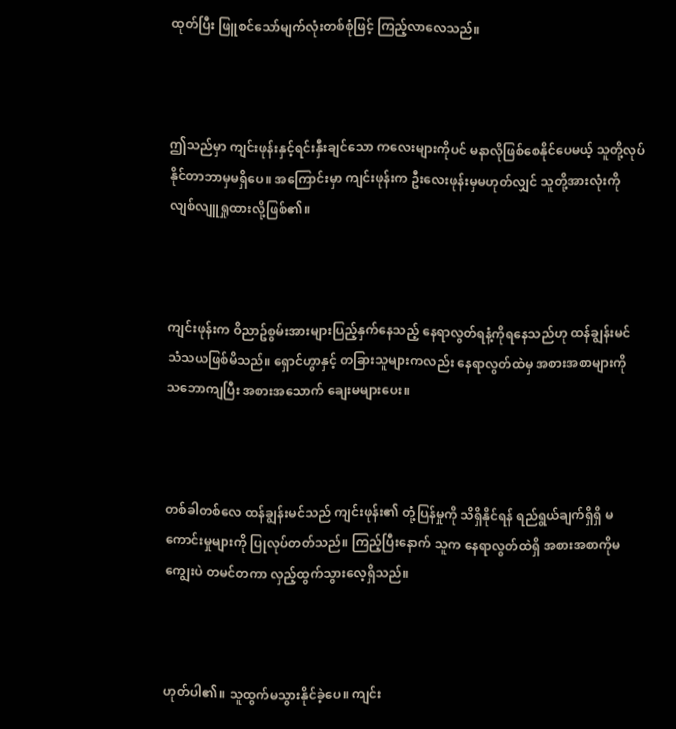ထုတ်ပြီး ဖြူစင်သော်မျက်လုံးတစ်စုံဖြင့် ကြည့်လာလေသည်။



ဤသည်မှာ ကျင်းဖုန်းနှင့်ရင်းနှီးချင်သော ကလေးများကိုပင် မနာလိုဖြစ်စေနိုင်ပေမယ့် သူတို့လုပ်နိုင်တာဘာမှမရှိပေ။ အကြောင်းမှာ ကျင်းဖုန်းက ဦးလေးဖုန်းမှမဟုတ်လျှင် သူတို့အားလုံးကို လျစ်လျူရှုထားလို့ဖြစ်၏။



ကျင်းဖုန်းက ဝိညာဥ်စွမ်းအားများပြည့်နှက်နေသည့် နေရာလွတ်ရနံ့ကိုရနေသည်ဟု ထန်ချွန်းမင် သံသယဖြစ်မိသည်။ ရှောင်ဟွာနှင့် တခြားသူများကလည်း နေရာလွတ်ထဲမှ အစားအစာများကို သဘောကျပြီး အစားအသောက် ချေးမများပေး။



တစ်ခါတစ်လေ ထန်ချွန်းမင်သည် ကျင်းဖုန်း၏ တုံ့ပြန်မှုကို သိရှိနိုင်ရန် ရည်ရွယ်ချက်ရှိရှိ မကောင်းမှုများကို ပြုလုပ်တတ်သည်။ ကြည့်ပြီးနောက် သူက နေရာလွတ်ထဲရှိ အစားအစာကိုမကျွေးပဲ တမင်တကာ လှည့်ထွက်သွားလေ့ရှိသည်။



ဟုတ်ပါ၏။ သူထွက်မသွားနိုင်ခဲ့ပေ။ ကျင်း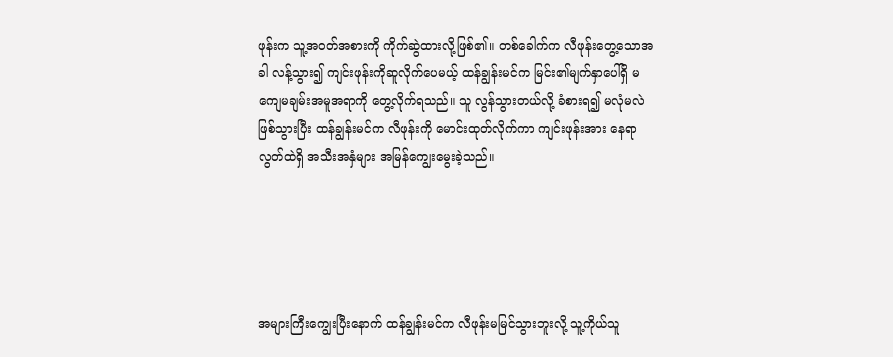ဖုန်းက သူ့အဝတ်အစားကို ကိုက်ဆွဲထားလို့ဖြစ်၏။ တစ်ခေါက်က လီဖုန်းတွေ့သောအခါ လန့်သွား၍ ကျင်းဖုန်းကိုဆူလိုက်ပေမယ့် ထန်ချွန်းမင်က မြင်း၏မျက်နှာပေါ်ရှိ မကျေမချမ်းအမူအရာကို တွေ့လိုက်ရသည်။ သူ လွန်သွားတယ်လို့ ခံစားရ၍ မလုံမလဲဖြစ်သွားပြီး ထန်ချွန်းမင်က လီဖုန်းကို မောင်းထုတ်လိုက်ကာ ကျင်းဖုန်းအား နေရာလွတ်ထဲရှိ အသီးအနှံများ အမြန်ကျွေးမွေးခဲ့သည်။





အများကြီးကျွေးပြီးနောက် ထန်ချွန်းမင်က လီဖုန်းမမြင်သွားဘူးလို့ သူ့ကိုယ်သူ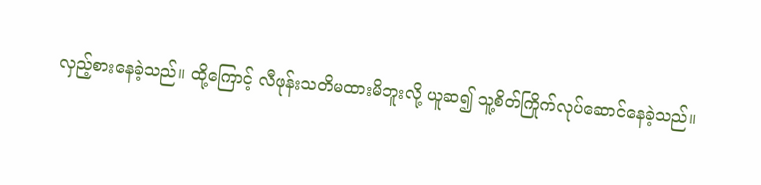လှည့်စားနေခဲ့သည်။ ထို့ကြောင့် လီဖုန်းသတိမထားမိဘူးလို့ ယူဆ၍ သူ့စိတ်ကြိုက်လုပ်ဆောင်နေခဲ့သည်။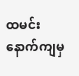ထမင်းနောက်ကျမှ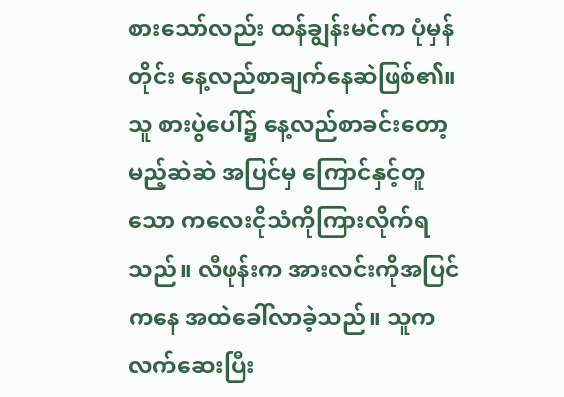စားသော်လည်း ထန်ချွန်းမင်က ပုံမှန်တိုင်း နေ့လည်စာချက်နေဆဲဖြစ်၏။ သူ စားပွဲပေါ်၌ နေ့လည်စာခင်းတော့မည့်ဆဲဆဲ အပြင်မှ ကြောင်နှင့်တူသော ကလေးငိုသံကိုကြားလိုက်ရသည်။ လီဖုန်းက အားလင်းကိုအပြင်ကနေ အထဲခေါ်လာခဲ့သည်။ သူက လက်ဆေးပြီး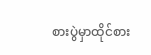စားပွဲမှာထိုင်စား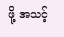ဖို့ အသင့်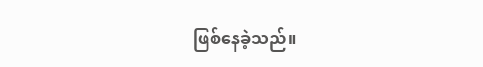ဖြစ်နေခဲ့သည်။